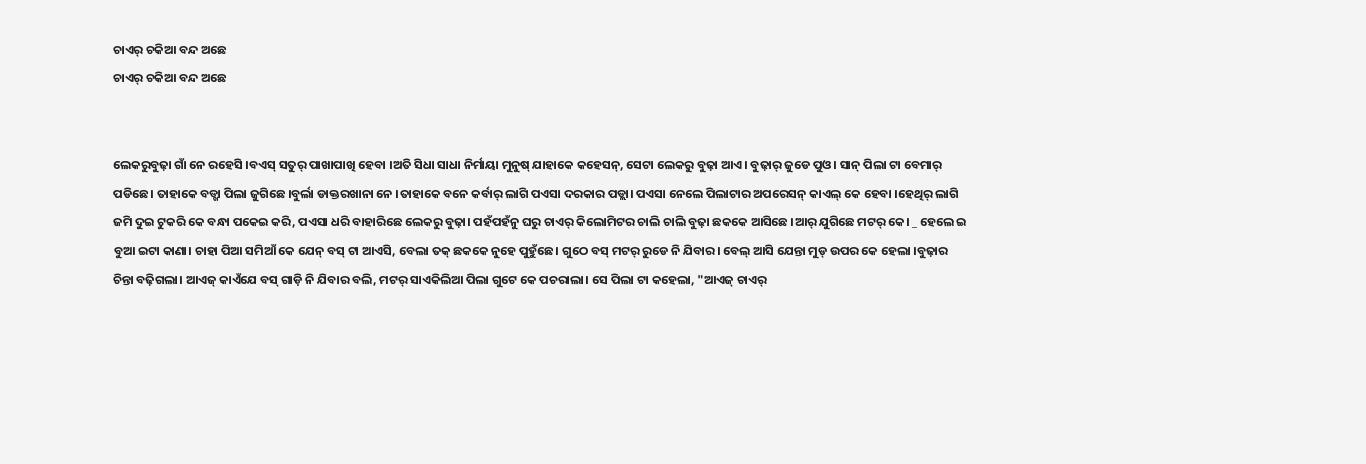ଚାଏର୍ ଚକିଆ ବନ୍ଦ ଅଛେ
ଚାଏର୍ ଚକିଆ ବନ୍ଦ ଅଛେ


ଲେକରୁବୁଢ଼ା ଗାଁ ନେ ରହେସି ।ବଏସ୍ ସତୁର୍ ପାଖାପାଖି ହେବା ।ଅତି ସିଧା ସାଧା ନିର୍ମାୟା ମୁନୁଷ୍ ଯାହାକେ କହେସନ୍, ସେଟା ଲେକରୁ ବୁଢ଼ା ଆଏ। ବୁଢ଼ାର୍ ଜୁଡେ ପୁଓ। ସାନ୍ ପିଲା ଟା ବେମାର୍ ପଡିଛେ। ତାହାକେ ବଡ୍ଖା ପିଲା ଜୁଗିଛେ ।ବୁର୍ଲା ଡାକ୍ତରଖାନା ନେ ।ତାହାକେ ବନେ କର୍ବାର୍ ଲାଗି ପଏସା ଦରକାର ପଡ୍ଲା। ପଏସା ନେଲେ ପିଲାଟାର ଅପରେସନ୍ କାଏଲ୍ କେ ହେବା ।ହେଥିର୍ ଲାଗି ଜମି ଦୁଇ ଟୁକରି କେ ବନ୍ଧା ପକେଇ କରି, ପଏସା ଧରି ବାହାରିଛେ ଲେକରୁ ବୁଢ଼ା। ପହଁପହଁନୁ ଘରୁ ଚାଏର୍ କିଲୋମିଟର ଚାଲି ଚାଲି ବୁଢ଼ା ଛକକେ ଆସିଛେ ।ଆର୍ ଯୁଗିଛେ ମଟର୍ କେ। _ ହେଲେ ଇ ବୁଆ ଇଟା କାଣା। ଚାହା ପିଆ ସମିଆଁ କେ ଯେନ୍ ବସ୍ ଟା ଆଏସି, ବେଲା ତକ୍ ଛକକେ ନୁହେ ପୁହୁଁଛେ। ଗୁଠେ ବସ୍ ମଟର୍ ରୁଡେ ନି ଯିବାର। ବେଲ୍ ଆସି ଯେନ୍ତା ମୁଡ୍ ଉପର କେ ହେଲା ।ବୁଢ଼ାର ଚିନ୍ତା ବଢ଼ିଗଲା। ଆଏଜ୍ କାଏଁଯେ ବସ୍ ଗାଡ଼ି ନି ଯିବାର ବଲି, ମଟର୍ ସାଏକିଲିଆ ପିଲା ଗୁଟେ କେ ପଚରାଲା। ସେ ପିଲା ଟା କହେଲା, "ଆଏଜ୍ ଚାଏର୍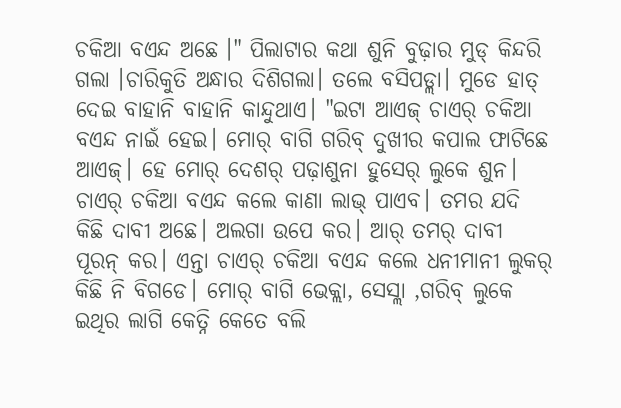ଚକିଆ ବଏନ୍ଦ ଅଛେ ।" ପିଲାଟାର କଥା ଶୁନି ବୁଢ଼ାର ମୁଡ୍ କିନ୍ଦରି ଗଲା ।ଚାରିକୁତି ଅନ୍ଧାର ଦିଶିଗଲା। ତଲେ ବସିପଡ୍ଲା। ମୁଡେ ହାତ୍ ଦେଇ ବାହାନି ବାହାନି କାନ୍ଦୁଥାଏ। "ଇଟା ଆଏଜ୍ ଚାଏର୍ ଚକିଆ ବଏନ୍ଦ ନାଇଁ ହେଇ। ମୋର୍ ବାଗି ଗରିବ୍ ଦୁଖୀର କପାଲ ଫାଟିଛେ ଆଏଜ୍। ହେ ମୋର୍ ଦେଶର୍ ପଢ଼ାଶୁନା ହୁସେର୍ ଲୁକେ ଶୁନ। ଚାଏର୍ ଚକିଆ ବଏନ୍ଦ କଲେ କାଣା ଲାଭ୍ ପାଏବ। ତମର ଯଦି କିଛି ଦାବୀ ଅଛେ। ଅଲଗା ଉପେ କର। ଆର୍ ତମର୍ ଦାବୀ ପୂରନ୍ କର। ଏନ୍ତା ଚାଏର୍ ଚକିଆ ବଏନ୍ଦ କଲେ ଧନୀମାନୀ ଲୁକର୍ କିଛି ନି ବିଗଡେ। ମୋର୍ ବାଗି ଭେକ୍ଲା, ସେସ୍ଲା ,ଗରିବ୍ ଲୁକେ ଇଥିର ଲାଗି କେତ୍ନି କେତେ ବଲି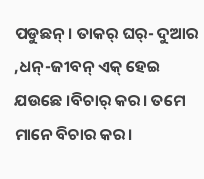ପଡୁଛନ୍। ତାକର୍ ଘର୍- ଦୁଆର ,ଧନ୍-ଜୀବନ୍ ଏକ୍ ହେଇ ଯଉଛେ ।ବିଚାର୍ କର। ତମେ ମାନେ ବିଚାର କର।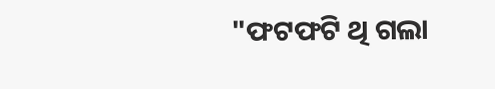"ଫଟଫଟି ଥି ଗଲା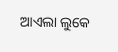ଆଏଲା ଲୁକେ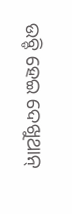ଉବ୍ଡି ହେଇ ଦେଖୁଥାନ୍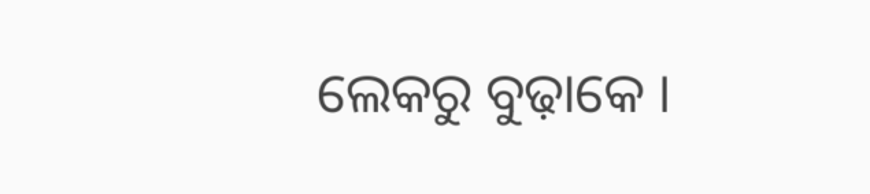ଲେକରୁ ବୁଢ଼ାକେ ।